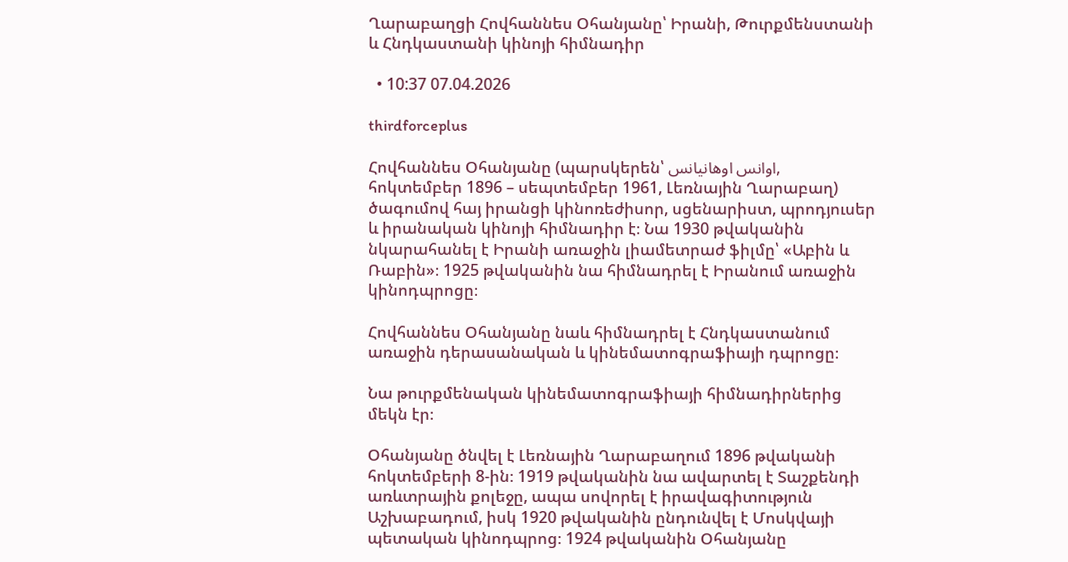Ղարաբաղցի Հովհաննես Օհանյանը՝ Իրանի, Թուրքմենստանի և Հնդկաստանի կինոյի հիմնադիր

  • 10:37 07.04.2026

thirdforceplus

Հովհաննես Օհանյանը (պարսկերեն՝ اوانس اوهانیانس, հոկտեմբեր 1896 – սեպտեմբեր 1961, Լեռնային Ղարաբաղ) ծագումով հայ իրանցի կինոռեժիսոր, սցենարիստ, պրոդյուսեր և իրանական կինոյի հիմնադիր է։ Նա 1930 թվականին նկարահանել է Իրանի առաջին լիամետրաժ ֆիլմը՝ «Աբին և Ռաբին»։ 1925 թվականին նա հիմնադրել է Իրանում առաջին կինոդպրոցը։

Հովհաննես Օհանյանը նաև հիմնադրել է Հնդկաստանում առաջին դերասանական և կինեմատոգրաֆիայի դպրոցը։

Նա թուրքմենական կինեմատոգրաֆիայի հիմնադիրներից մեկն էր։

Օհանյանը ծնվել է Լեռնային Ղարաբաղում 1896 թվականի հոկտեմբերի 8-ին։ 1919 թվականին նա ավարտել է Տաշքենդի առևտրային քոլեջը, ապա սովորել է իրավագիտություն Աշխաբադում, իսկ 1920 թվականին ընդունվել է Մոսկվայի պետական կինոդպրոց։ 1924 թվականին Օհանյանը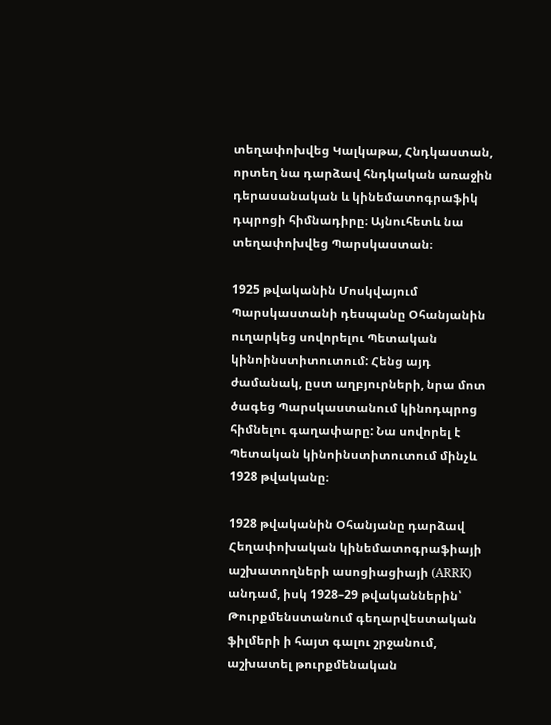տեղափոխվեց Կալկաթա, Հնդկաստան, որտեղ նա դարձավ հնդկական առաջին դերասանական և կինեմատոգրաֆիկ դպրոցի հիմնադիրը։ Այնուհետև նա տեղափոխվեց Պարսկաստան։

1925 թվականին Մոսկվայում Պարսկաստանի դեսպանը Օհանյանին ուղարկեց սովորելու Պետական կինոինստիտուտում: Հենց այդ ժամանակ, ըստ աղբյուրների, նրա մոտ ծագեց Պարսկաստանում կինոդպրոց հիմնելու գաղափարը: Նա սովորել է Պետական կինոինստիտուտում մինչև 1928 թվականը։

1928 թվականին Օհանյանը դարձավ Հեղափոխական կինեմատոգրաֆիայի աշխատողների ասոցիացիայի (ARRK) անդամ, իսկ 1928–29 թվականներին՝ Թուրքմենստանում գեղարվեստական ֆիլմերի ի հայտ գալու շրջանում, աշխատել թուրքմենական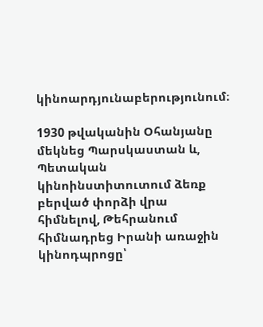կինոարդյունաբերությունում։

1930 թվականին Օհանյանը մեկնեց Պարսկաստան և, Պետական կինոինստիտուտում ձեռք բերված փորձի վրա հիմնելով, Թեհրանում հիմնադրեց Իրանի առաջին կինոդպրոցը՝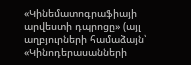«Կինեմատոգրաֆիայի արվեստի դպրոցը» (այլ աղբյուրների համաձայն՝ «Կինոդերասանների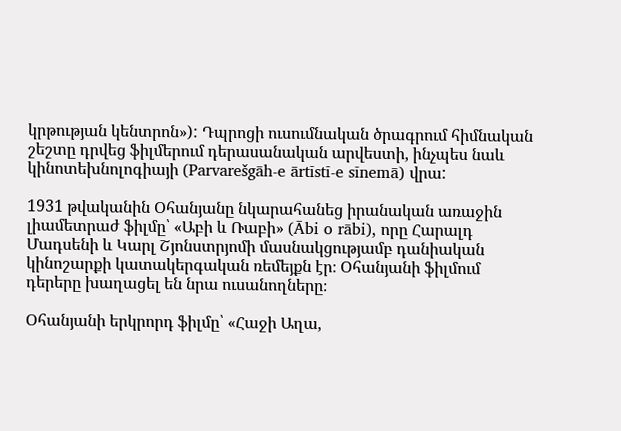կրթության կենտրոն»): Դպրոցի ուսումնական ծրագրում հիմնական շեշտը դրվեց ֆիլմերում դերասանական արվեստի, ինչպես նաև կինոտեխնոլոգիայի (Parvarešgāh-e ārtīstī-e sīnemā) վրա:

1931 թվականին Օհանյանը նկարահանեց իրանական առաջին լիամետրաժ ֆիլմը՝ «Աբի և Ռաբի» (Ābi o rābi), որը Հարալդ Մադսենի և Կարլ Շյոնստրյոմի մասնակցությամբ դանիական կինոշարքի կատակերգական ռեմեյքն էր։ Օհանյանի ֆիլմում դերերը խաղացել են նրա ուսանողները։

Օհանյանի երկրորդ ֆիլմը՝ «Հաջի Աղա,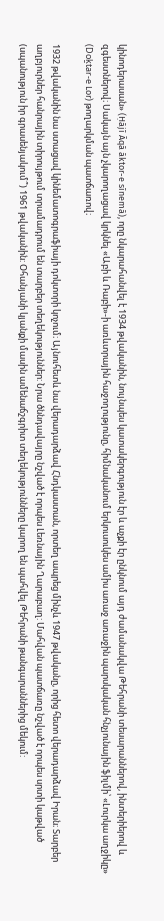կինոդերասան» (Ḥājī Āqā āktor-e sīnemā), որը նկարահանվել է 1934 թվականին, նույնպես կատակերգություն էր և աչքի էր ընկնում այդ ժամանակվա Թեհրանի տեսարաններով, ինտերիերով և զգեստներով։ Սակայն այն չկարողացավ կրկնել «Աբի և Ռաբի»-ի առևտրային հաջողությունը, հիմնականում երկուսուկես ամիս առաջ առաջին պարսկական հնչյունային ֆիլմի՝ «Լուրկա աղջիկը» (Doḵtar-e Lor) թողարկման պատճառով։

1932 թվականին նա ստացավ կինեմատոգրաֆիայի դոկտորի կոչում։ Այնուհետև նա վերադարձավ Հնդկաստան, որտեղ ապրեց մինչև 1947 թվականը, որից հետո վերադարձավ Իրան։ Տարբեր աղբյուրներ հանրային տիրույթում տրամադրում են տարբեր տեղեկություններ: Նրա ծննդավայրը նշված է որպես Լեռնային Ղարաբաղ: Մահվան պատճառը նշված է որպես սրտի կաթված (սպանություն իր գրասենյակում՞) 1961 թվականին: Օհանյանի կյանքի մասին ամենաճշգրիտ տեղեկությունները կարող են պահվել Թեհրանի թանգարաններից մեկում: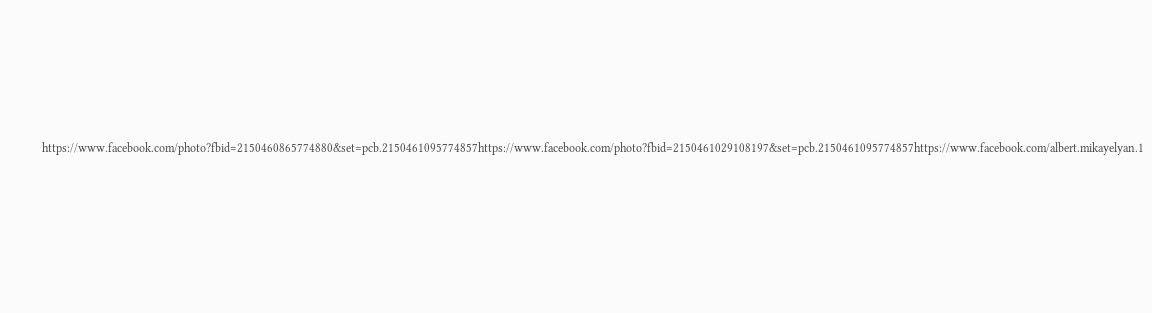https://www.facebook.com/photo?fbid=2150460865774880&set=pcb.2150461095774857https://www.facebook.com/photo?fbid=2150461029108197&set=pcb.2150461095774857https://www.facebook.com/albert.mikayelyan.1